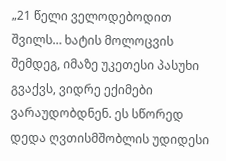„21 წელი ველოდებოდით შვილს… ხატის მოლოცვის შემდეგ, იმაზე უკეთესი პასუხი გვაქვს, ვიდრე ექიმები ვარაუდობდნენ. ეს სწორედ დედა ღვთისმშობლის უდიდესი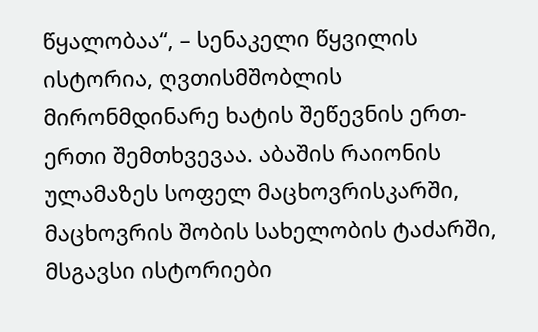წყალობაა“, – სენაკელი წყვილის ისტორია, ღვთისმშობლის მირონმდინარე ხატის შეწევნის ერთ-ერთი შემთხვევაა. აბაშის რაიონის ულამაზეს სოფელ მაცხოვრისკარში, მაცხოვრის შობის სახელობის ტაძარში, მსგავსი ისტორიები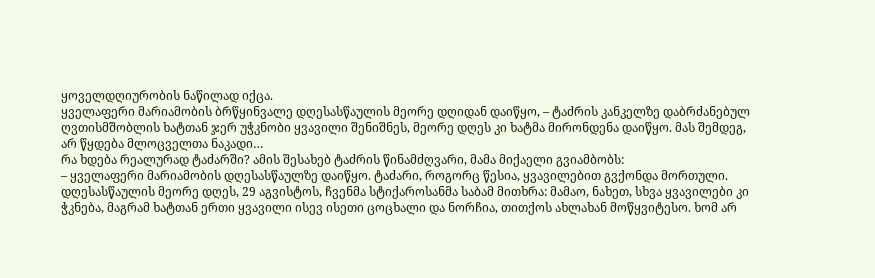ყოველდღიურობის ნაწილად იქცა.
ყველაფერი მარიამობის ბრწყინვალე დღესასწაულის მეორე დღიდან დაიწყო, – ტაძრის კანკელზე დაბრძანებულ ღვთისმშობლის ხატთან ჯერ უჭკნობი ყვავილი შენიშნეს, მეორე დღეს კი ხატმა მირონდენა დაიწყო. მას შემდეგ, არ წყდება მლოცველთა ნაკადი…
რა ხდება რეალურად ტაძარში? ამის შესახებ ტაძრის წინამძღვარი, მამა მიქაელი გვიამბობს:
– ყველაფერი მარიამობის დღესასწაულზე დაიწყო. ტაძარი, როგორც წესია, ყვავილებით გვქონდა მორთული. დღესასწაულის მეორე დღეს, 29 აგვისტოს, ჩვენმა სტიქაროსანმა საბამ მითხრა: მამაო, ნახეთ, სხვა ყვავილები კი ჭკნება, მაგრამ ხატთან ერთი ყვავილი ისევ ისეთი ცოცხალი და ნორჩია, თითქოს ახლახან მოწყვიტესო. ხომ არ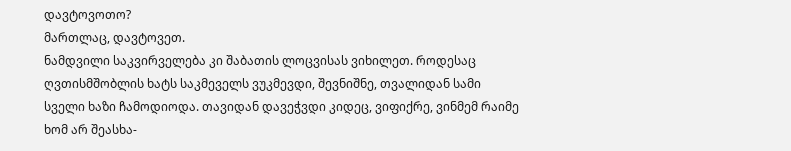დავტოვოთო?
მართლაც, დავტოვეთ.
ნამდვილი საკვირველება კი შაბათის ლოცვისას ვიხილეთ. როდესაც ღვთისმშობლის ხატს საკმეველს ვუკმევდი, შევნიშნე, თვალიდან სამი სველი ხაზი ჩამოდიოდა. თავიდან დავეჭვდი კიდეც, ვიფიქრე, ვინმემ რაიმე ხომ არ შეასხა-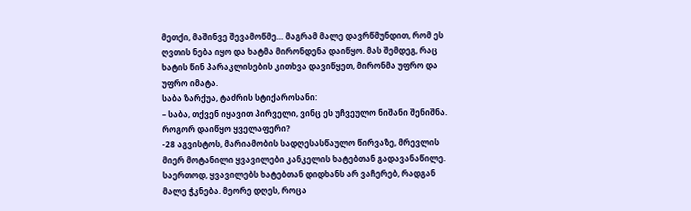მეთქი, მაშინვე შევამოწმე… მაგრამ მალე დავრწმუნდით, რომ ეს ღვთის ნება იყო და ხატმა მირონდენა დაიწყო. მას შემდეგ, რაც ხატის წინ პარაკლისების კითხვა დავიწყეთ, მირონმა უფრო და უფრო იმატა.
საბა ზარქუა, ტაძრის სტიქაროსანი:
– საბა, თქვენ იყავით პირველი, ვინც ეს უჩვეულო ნიშანი შენიშნა. როგორ დაიწყო ყველაფერი?
-28 აგვისტოს, მარიამობის სადღესასწაულო წირვაზე, მრევლის მიერ მოტანილი ყვავილები კანკელის ხატებთან გადავანაწილე. საერთოდ, ყვავილებს ხატებთან დიდხანს არ ვაჩერებ, რადგან მალე ჭკნება. მეორე დღეს, როცა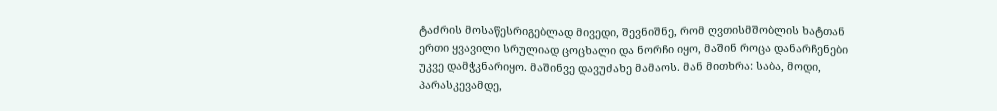ტაძრის მოსაწესრიგებლად მივედი, შევნიშნე, რომ ღვთისმშობლის ხატთან ერთი ყვავილი სრულიად ცოცხალი და ნორჩი იყო, მაშინ როცა დანარჩენები უკვე დამჭკნარიყო. მაშინვე დავუძახე მამაოს. მან მითხრა: საბა, მოდი, პარასკევამდე,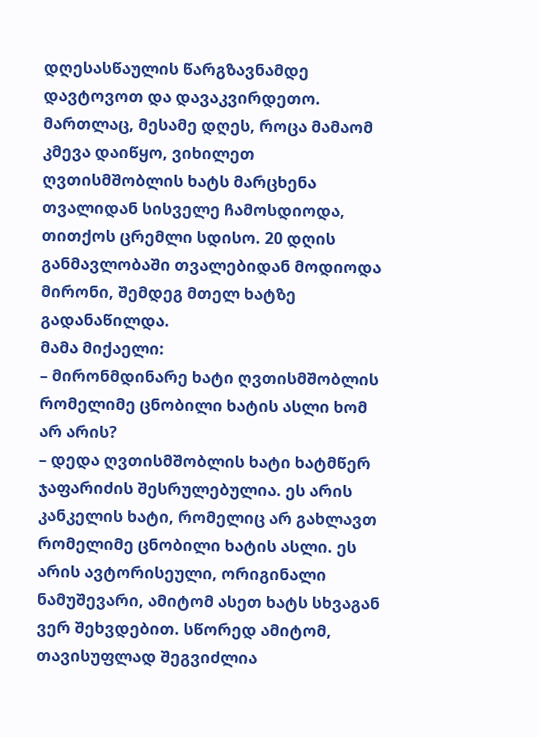დღესასწაულის წარგზავნამდე დავტოვოთ და დავაკვირდეთო.
მართლაც, მესამე დღეს, როცა მამაომ კმევა დაიწყო, ვიხილეთ ღვთისმშობლის ხატს მარცხენა თვალიდან სისველე ჩამოსდიოდა, თითქოს ცრემლი სდისო. 20 დღის განმავლობაში თვალებიდან მოდიოდა მირონი, შემდეგ მთელ ხატზე გადანაწილდა.
მამა მიქაელი:
– მირონმდინარე ხატი ღვთისმშობლის რომელიმე ცნობილი ხატის ასლი ხომ არ არის?
– დედა ღვთისმშობლის ხატი ხატმწერ ჯაფარიძის შესრულებულია. ეს არის კანკელის ხატი, რომელიც არ გახლავთ რომელიმე ცნობილი ხატის ასლი. ეს არის ავტორისეული, ორიგინალი ნამუშევარი, ამიტომ ასეთ ხატს სხვაგან ვერ შეხვდებით. სწორედ ამიტომ, თავისუფლად შეგვიძლია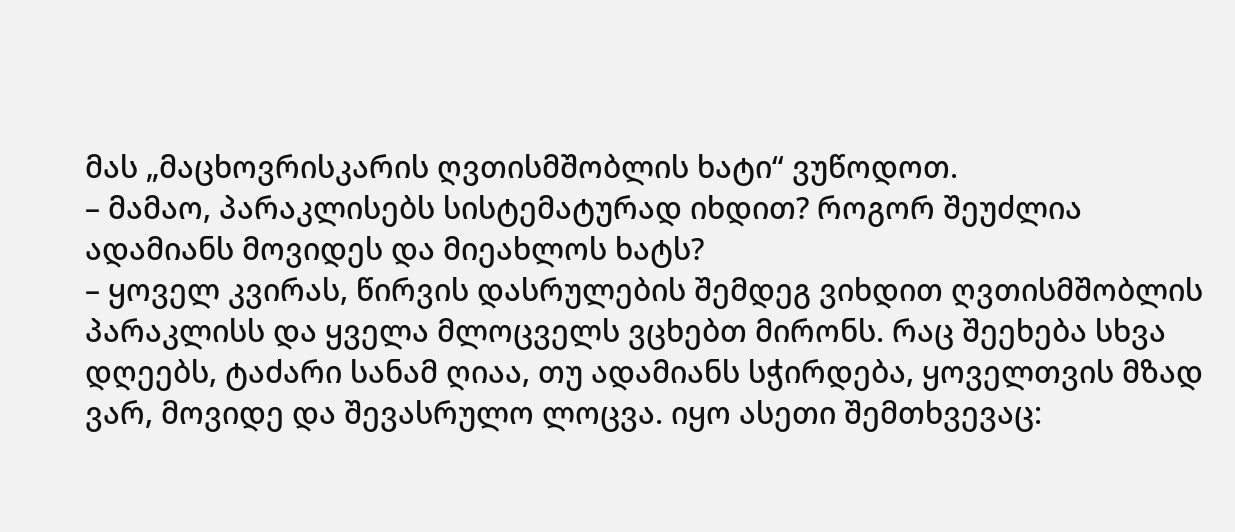მას „მაცხოვრისკარის ღვთისმშობლის ხატი“ ვუწოდოთ.
– მამაო, პარაკლისებს სისტემატურად იხდით? როგორ შეუძლია ადამიანს მოვიდეს და მიეახლოს ხატს?
– ყოველ კვირას, წირვის დასრულების შემდეგ ვიხდით ღვთისმშობლის პარაკლისს და ყველა მლოცველს ვცხებთ მირონს. რაც შეეხება სხვა დღეებს, ტაძარი სანამ ღიაა, თუ ადამიანს სჭირდება, ყოველთვის მზად ვარ, მოვიდე და შევასრულო ლოცვა. იყო ასეთი შემთხვევაც: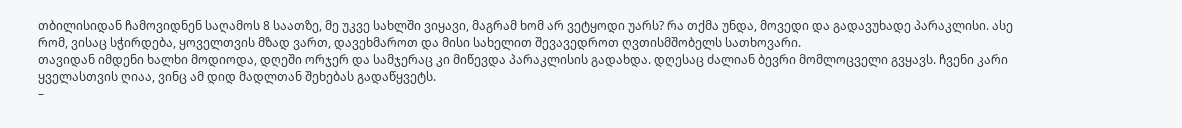თბილისიდან ჩამოვიდნენ საღამოს 8 საათზე, მე უკვე სახლში ვიყავი, მაგრამ ხომ არ ვეტყოდი უარს? რა თქმა უნდა, მოვედი და გადავუხადე პარაკლისი. ასე რომ, ვისაც სჭირდება, ყოველთვის მზად ვართ, დავეხმაროთ და მისი სახელით შევავედროთ ღვთისმშობელს სათხოვარი.
თავიდან იმდენი ხალხი მოდიოდა, დღეში ორჯერ და სამჯერაც კი მიწევდა პარაკლისის გადახდა. დღესაც ძალიან ბევრი მომლოცველი გვყავს. ჩვენი კარი ყველასთვის ღიაა, ვინც ამ დიდ მადლთან შეხებას გადაწყვეტს.
–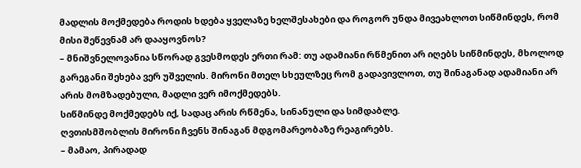მადლის მოქმედება როდის ხდება ყველაზე ხელშესახები და როგორ უნდა მივეახლოთ სიწმინდეს, რომ მისი შეწევნამ არ დააყოვნოს?
– მნიშვნელოვანია სწორად გვესმოდეს ერთი რამ: თუ ადამიანი რწმენით არ იღებს სიწმინდეს, მხოლოდ გარეგანი შეხება ვერ უშველის. მირონი მთელ სხეულზეც რომ გადავივლოთ, თუ შინაგანად ადამიანი არ არის მომზადებული, მადლი ვერ იმოქმედებს.
სიწმინდე მოქმედებს იქ, სადაც არის რწმენა, სინანული და სიმდაბლე.
ღვთისმშობლის მირონი ჩვენს შინაგან მდგომარეობაზე რეაგირებს.
– მამაო, პირადად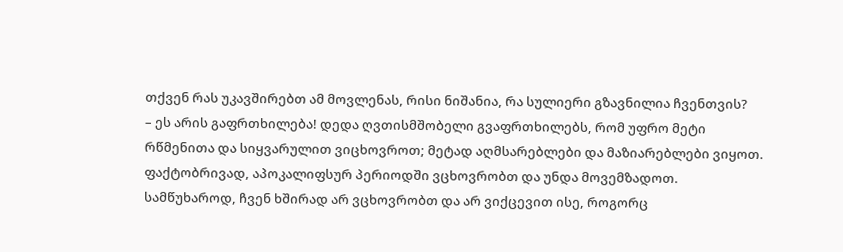თქვენ რას უკავშირებთ ამ მოვლენას, რისი ნიშანია, რა სულიერი გზავნილია ჩვენთვის?
– ეს არის გაფრთხილება! დედა ღვთისმშობელი გვაფრთხილებს, რომ უფრო მეტი რწმენითა და სიყვარულით ვიცხოვროთ; მეტად აღმსარებლები და მაზიარებლები ვიყოთ. ფაქტობრივად, აპოკალიფსურ პერიოდში ვცხოვრობთ და უნდა მოვემზადოთ.
სამწუხაროდ, ჩვენ ხშირად არ ვცხოვრობთ და არ ვიქცევით ისე, როგორც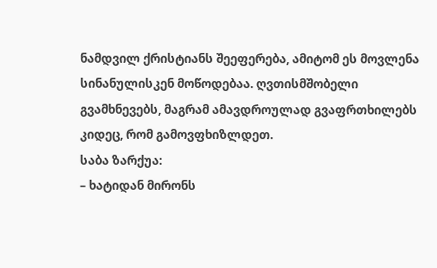ნამდვილ ქრისტიანს შეეფერება, ამიტომ ეს მოვლენა სინანულისკენ მოწოდებაა. ღვთისმშობელი გვამხნევებს, მაგრამ ამავდროულად გვაფრთხილებს კიდეც, რომ გამოვფხიზლდეთ.
საბა ზარქუა:
– ხატიდან მირონს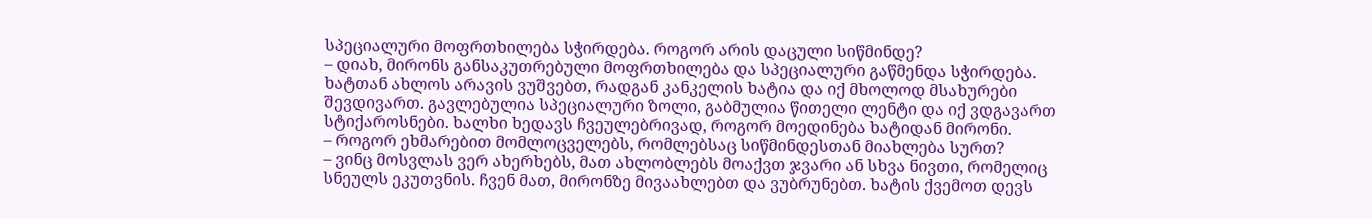სპეციალური მოფრთხილება სჭირდება. როგორ არის დაცული სიწმინდე?
– დიახ, მირონს განსაკუთრებული მოფრთხილება და სპეციალური გაწმენდა სჭირდება. ხატთან ახლოს არავის ვუშვებთ, რადგან კანკელის ხატია და იქ მხოლოდ მსახურები შევდივართ. გავლებულია სპეციალური ზოლი, გაბმულია წითელი ლენტი და იქ ვდგავართ სტიქაროსნები. ხალხი ხედავს ჩვეულებრივად, როგორ მოედინება ხატიდან მირონი.
– როგორ ეხმარებით მომლოცველებს, რომლებსაც სიწმინდესთან მიახლება სურთ?
– ვინც მოსვლას ვერ ახერხებს, მათ ახლობლებს მოაქვთ ჯვარი ან სხვა ნივთი, რომელიც სნეულს ეკუთვნის. ჩვენ მათ, მირონზე მივაახლებთ და ვუბრუნებთ. ხატის ქვემოთ დევს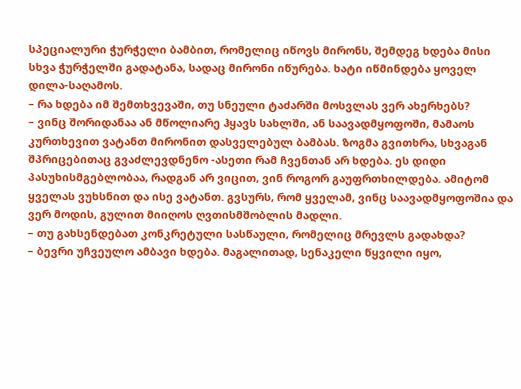სპეციალური ჭურჭელი ბამბით, რომელიც იწოვს მირონს, შემდეგ ხდება მისი სხვა ჭურჭელში გადატანა, სადაც მირონი იწურება. ხატი იწმინდება ყოველ დილა-საღამოს.
– რა ხდება იმ შემთხვევაში, თუ სნეული ტაძარში მოსვლას ვერ ახერხებს?
– ვინც შორიდანაა ან მწოლიარე ჰყავს სახლში, ან საავადმყოფოში, მამაოს კურთხევით ვატანთ მირონით დასველებულ ბამბას. ზოგმა გვითხრა, სხვაგან შპრიცებითაც გვაძლევდნენო -ასეთი რამ ჩვენთან არ ხდება. ეს დიდი პასუხისმგებლობაა, რადგან არ ვიცით, ვინ როგორ გაუფრთხილდება. ამიტომ ყველას ვუხსნით და ისე ვატანთ. გვსურს, რომ ყველამ, ვინც საავადმყოფოშია და ვერ მოდის, გულით მიიღოს ღვთისმშობლის მადლი.
– თუ გახსენდებათ კონკრეტული სასწაული, რომელიც მრევლს გადახდა?
– ბევრი უჩვეულო ამბავი ხდება. მაგალითად, სენაკელი წყვილი იყო,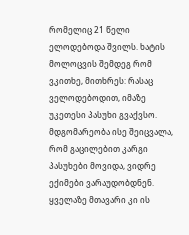რომელიც 21 წელი ელოდებოდა შვილს. ხატის მოლოცვის შემდეგ რომ ვკითხე, მითხრეს: რასაც ველოდებოდით, იმაზე უკეთესი პასუხი გვაქვსო. მდგომარეობა ისე შეიცვალა, რომ გაცილებით კარგი პასუხები მოვიდა, ვიდრე ექიმები ვარაუდობდნენ. ყველაზე მთავარი კი ის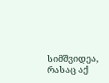სიმშვიდეა, რასაც აქ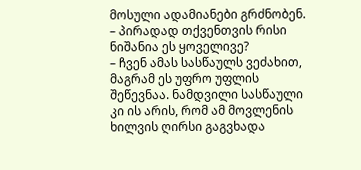მოსული ადამიანები გრძნობენ.
– პირადად თქვენთვის რისი ნიშანია ეს ყოველივე?
– ჩვენ ამას სასწაულს ვეძახით, მაგრამ ეს უფრო უფლის შეწევნაა. ნამდვილი სასწაული კი ის არის, რომ ამ მოვლენის ხილვის ღირსი გაგვხადა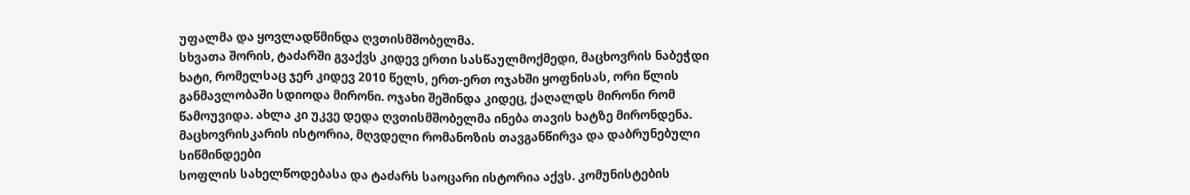უფალმა და ყოვლადწმინდა ღვთისმშობელმა.
სხვათა შორის, ტაძარში გვაქვს კიდევ ერთი სასწაულმოქმედი, მაცხოვრის ნაბეჭდი ხატი, რომელსაც ჯერ კიდევ 2010 წელს, ერთ-ერთ ოჯახში ყოფნისას, ორი წლის განმავლობაში სდიოდა მირონი. ოჯახი შეშინდა კიდეც, ქაღალდს მირონი რომ წამოუვიდა. ახლა კი უკვე დედა ღვთისმშობელმა ინება თავის ხატზე მირონდენა.
მაცხოვრისკარის ისტორია, მღვდელი რომანოზის თავგანწირვა და დაბრუნებული სიწმინდეები
სოფლის სახელწოდებასა და ტაძარს საოცარი ისტორია აქვს. კომუნისტების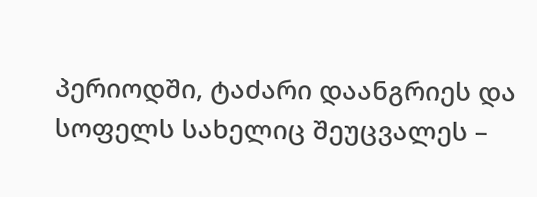პერიოდში, ტაძარი დაანგრიეს და სოფელს სახელიც შეუცვალეს –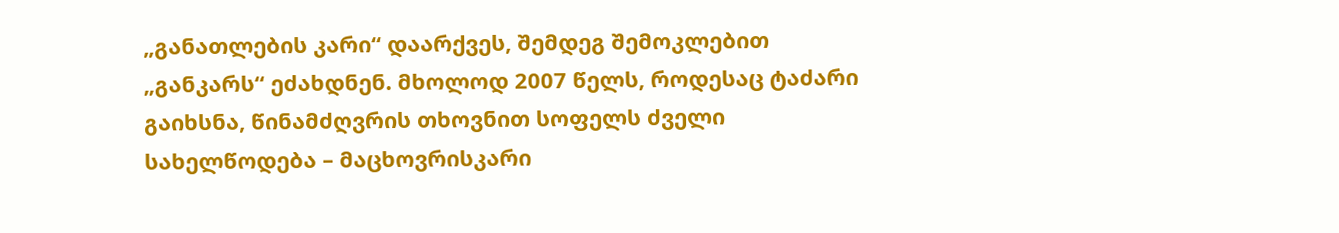„განათლების კარი“ დაარქვეს, შემდეგ შემოკლებით „განკარს“ ეძახდნენ. მხოლოდ 2007 წელს, როდესაც ტაძარი გაიხსნა, წინამძღვრის თხოვნით სოფელს ძველი სახელწოდება – მაცხოვრისკარი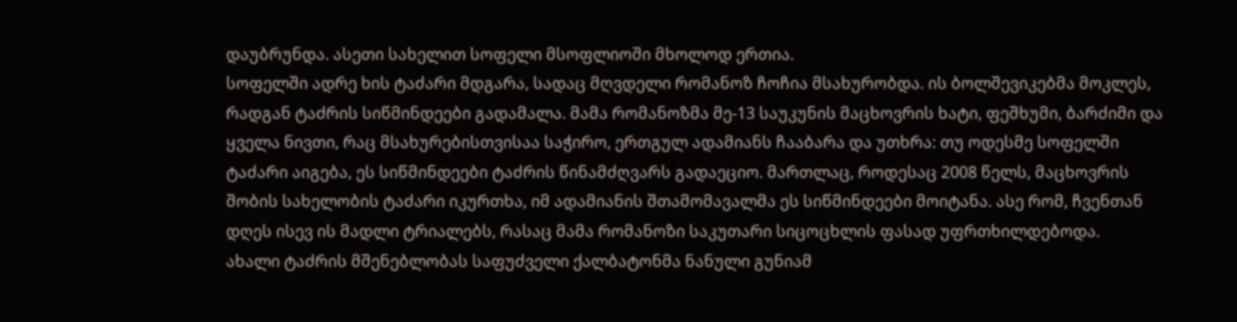დაუბრუნდა. ასეთი სახელით სოფელი მსოფლიოში მხოლოდ ერთია.
სოფელში ადრე ხის ტაძარი მდგარა, სადაც მღვდელი რომანოზ ჩოჩია მსახურობდა. ის ბოლშევიკებმა მოკლეს, რადგან ტაძრის სიწმინდეები გადამალა. მამა რომანოზმა მე-13 საუკუნის მაცხოვრის ხატი, ფეშხუმი, ბარძიმი და ყველა ნივთი, რაც მსახურებისთვისაა საჭირო, ერთგულ ადამიანს ჩააბარა და უთხრა: თუ ოდესმე სოფელში ტაძარი აიგება, ეს სიწმინდეები ტაძრის წინამძღვარს გადაეციო. მართლაც, როდესაც 2008 წელს, მაცხოვრის შობის სახელობის ტაძარი იკურთხა, იმ ადამიანის შთამომავალმა ეს სიწმინდეები მოიტანა. ასე რომ, ჩვენთან დღეს ისევ ის მადლი ტრიალებს, რასაც მამა რომანოზი საკუთარი სიცოცხლის ფასად უფრთხილდებოდა.
ახალი ტაძრის მშენებლობას საფუძველი ქალბატონმა ნანული გუნიამ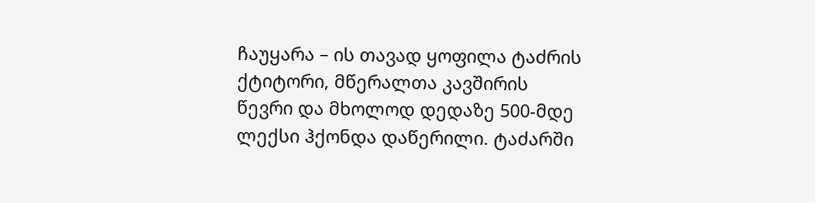ჩაუყარა – ის თავად ყოფილა ტაძრის ქტიტორი, მწერალთა კავშირის წევრი და მხოლოდ დედაზე 500-მდე ლექსი ჰქონდა დაწერილი. ტაძარში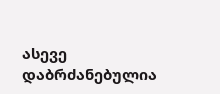ასევე დაბრძანებულია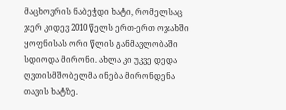მაცხოვრის ნაბეჭდი ხატი, რომელსაც ჯერ კიდევ 2010 წელს ერთ-ერთ ოჯახში ყოფნისას ორი წლის განმავლობაში სდიოდა მირონი. ახლა კი უკვე დედა ღვთისმშობელმა ინება მირონდენა თავის ხატზე.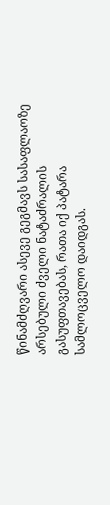წინამძღვარი ასევე გეგმავს სასაფლაოზე არსებული ძველი ნატაძრალის გასუფთავებას, რათა იქ პატარა სამლოცველო დაიდგას.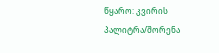წყარო: კვირის პალიტრა/შორენა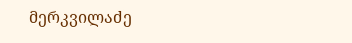მერკვილაძე